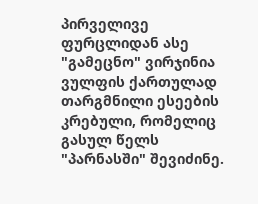პირველივე ფურცლიდან ასე "გამეცნო" ვირჯინია ვულფის ქართულად თარგმნილი ესეების კრებული, რომელიც გასულ წელს "პარნასში" შევიძინე.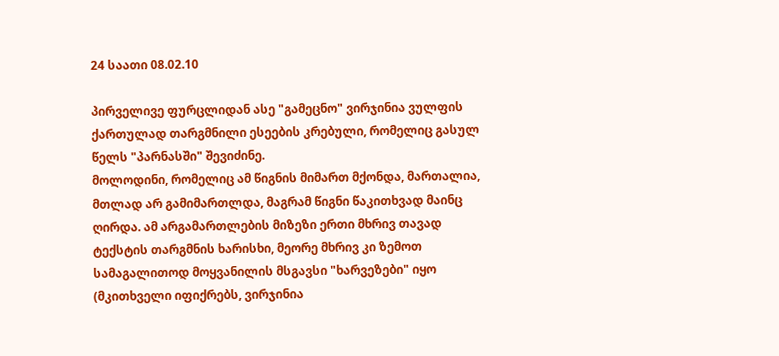24 საათი 08.02.10

პირველივე ფურცლიდან ასე "გამეცნო" ვირჯინია ვულფის ქართულად თარგმნილი ესეების კრებული, რომელიც გასულ წელს "პარნასში" შევიძინე.
მოლოდინი, რომელიც ამ წიგნის მიმართ მქონდა, მართალია, მთლად არ გამიმართლდა, მაგრამ წიგნი წაკითხვად მაინც ღირდა. ამ არგამართლების მიზეზი ერთი მხრივ თავად ტექსტის თარგმნის ხარისხი, მეორე მხრივ კი ზემოთ სამაგალითოდ მოყვანილის მსგავსი "ხარვეზები" იყო (მკითხველი იფიქრებს, ვირჯინია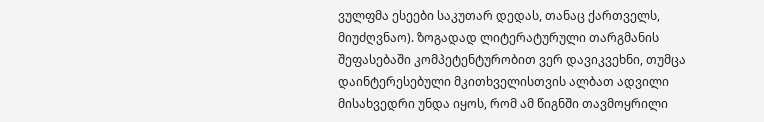ვულფმა ესეები საკუთარ დედას, თანაც ქართველს, მიუძღვნაო). ზოგადად ლიტერატურული თარგმანის შეფასებაში კომპეტენტურობით ვერ დავიკვეხნი, თუმცა დაინტერესებული მკითხველისთვის ალბათ ადვილი მისახვედრი უნდა იყოს, რომ ამ წიგნში თავმოყრილი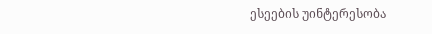ესეების უინტერესობა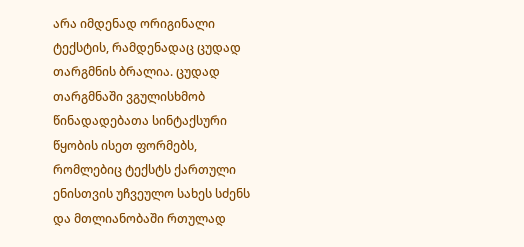არა იმდენად ორიგინალი ტექსტის, რამდენადაც ცუდად თარგმნის ბრალია. ცუდად თარგმნაში ვგულისხმობ წინადადებათა სინტაქსური წყობის ისეთ ფორმებს, რომლებიც ტექსტს ქართული ენისთვის უჩვეულო სახეს სძენს და მთლიანობაში რთულად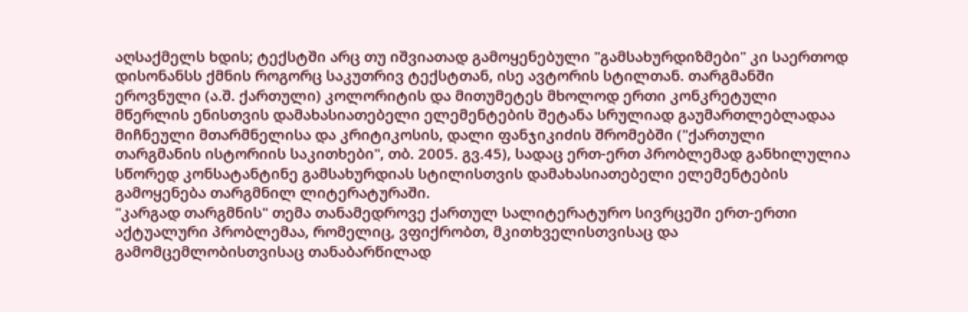აღსაქმელს ხდის; ტექსტში არც თუ იშვიათად გამოყენებული "გამსახურდიზმები" კი საერთოდ დისონანსს ქმნის როგორც საკუთრივ ტექსტთან, ისე ავტორის სტილთან. თარგმანში ეროვნული (ა.შ. ქართული) კოლორიტის და მითუმეტეს მხოლოდ ერთი კონკრეტული მწერლის ენისთვის დამახასიათებელი ელემენტების შეტანა სრულიად გაუმართლებლადაა მიჩნეული მთარმნელისა და კრიტიკოსის, დალი ფანჯიკიძის შრომებში ("ქართული თარგმანის ისტორიის საკითხები", თბ. 2005. გვ.45), სადაც ერთ-ერთ პრობლემად განხილულია სწორედ კონსატანტინე გამსახურდიას სტილისთვის დამახასიათებელი ელემენტების გამოყენება თარგმნილ ლიტერატურაში.
"კარგად თარგმნის" თემა თანამედროვე ქართულ სალიტერატურო სივრცეში ერთ-ერთი აქტუალური პრობლემაა, რომელიც, ვფიქრობთ, მკითხველისთვისაც და გამომცემლობისთვისაც თანაბარწილად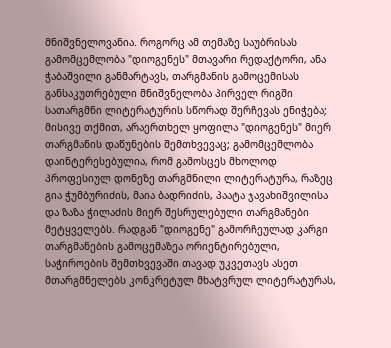მნიშვნელოვანია. როგორც ამ თემაზე საუბრისას გამომცემლობა "დიოგენეს" მთავარი რედაქტორი, ანა ჭაბაშვილი განმარტავს, თარგმანის გამოცემისას განსაკუთრებული მნიშვნელობა პირველ რიგში სათარგმნი ლიტერატურის სწორად შერჩევას ენიჭება; მისივე თქმით, არაერთხელ ყოფილა "დიოგენეს" მიერ თარგმანის დაწუნების შემთხვევაც; გამომცემლობა დაინტერესებულია, რომ გამოსცეს მხოლოდ პროფესიულ დონეზე თარგმნილი ლიტერატურა, რაზეც გია ჭუმბურიძის, მაია ბადრიძის, პაატა ჯავახიშვილისა და ზაზა ჭილაძის მიერ შესრულებული თარგმანები მეტყველებს. რადგან "დიოგენე" გამორჩეულად კარგი თარგმანების გამოცემაზეა ორიენტირებული, საჭიროების შემთხვევაში თავად უკვეთავს ასეთ მთარგმნელებს კონკრეტულ მხატვრულ ლიტერატურას,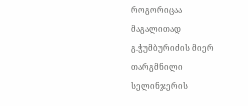როგორიცაა მაგალითად გ.ჭუმბურიძის მიერ თარგმნილი სელინჯერის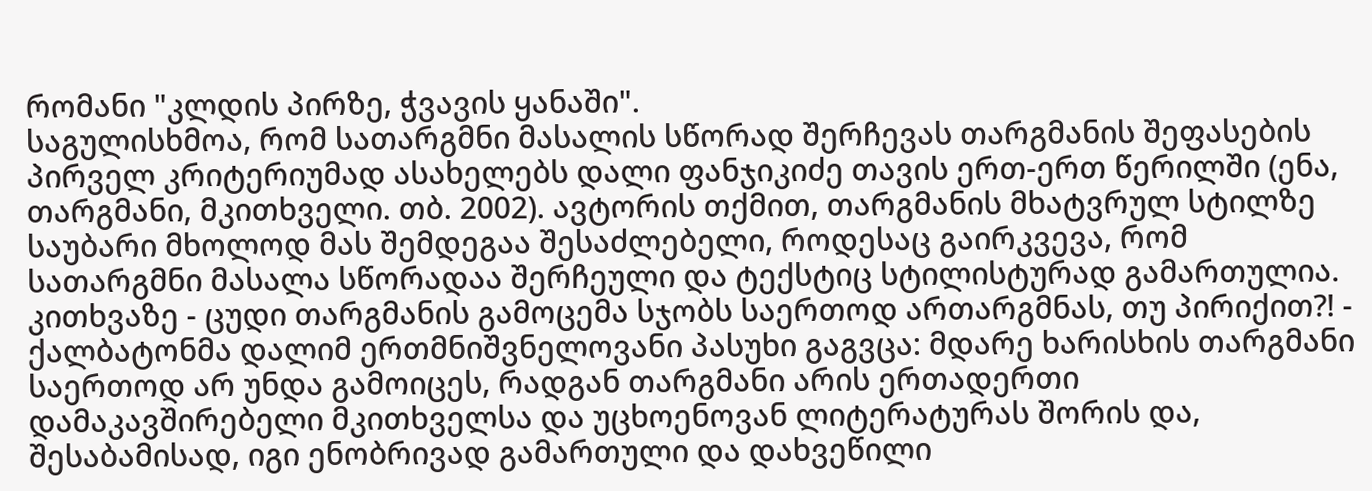რომანი "კლდის პირზე, ჭვავის ყანაში".
საგულისხმოა, რომ სათარგმნი მასალის სწორად შერჩევას თარგმანის შეფასების პირველ კრიტერიუმად ასახელებს დალი ფანჯიკიძე თავის ერთ-ერთ წერილში (ენა, თარგმანი, მკითხველი. თბ. 2002). ავტორის თქმით, თარგმანის მხატვრულ სტილზე საუბარი მხოლოდ მას შემდეგაა შესაძლებელი, როდესაც გაირკვევა, რომ სათარგმნი მასალა სწორადაა შერჩეული და ტექსტიც სტილისტურად გამართულია.
კითხვაზე - ცუდი თარგმანის გამოცემა სჯობს საერთოდ ართარგმნას, თუ პირიქით?! - ქალბატონმა დალიმ ერთმნიშვნელოვანი პასუხი გაგვცა: მდარე ხარისხის თარგმანი საერთოდ არ უნდა გამოიცეს, რადგან თარგმანი არის ერთადერთი დამაკავშირებელი მკითხველსა და უცხოენოვან ლიტერატურას შორის და, შესაბამისად, იგი ენობრივად გამართული და დახვეწილი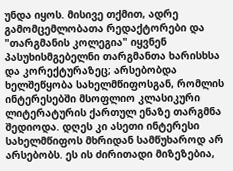უნდა იყოს. მისივე თქმით, ადრე გამომცემლობათა რედაქტორები და "თარგმანის კოლეგია" იყვნენ პასუხისმგებელნი თარგმანთა ხარისხსა და კორექტურაზეც; არსებობდა ხელშეწყობა სახელმწიფოსგან, რომლის ინტერესებში მსოფლიო კლასიკური ლიტერატურის ქართულ ენაზე თარგმნა შედიოდა. დღეს კი ასეთი ინტერესი სახელმწიფოს მხრიდან სამწუხაროდ არ არსებობს. ეს ის ძირითადი მიზეზებია,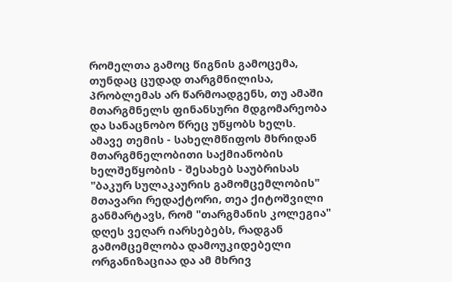რომელთა გამოც წიგნის გამოცემა, თუნდაც ცუდად თარგმნილისა, პრობლემას არ წარმოადგენს, თუ ამაში მთარგმნელს ფინანსური მდგომარეობა და სანაცნობო წრეც უწყობს ხელს.
ამავე თემის - სახელმწიფოს მხრიდან მთარგმნელობითი საქმიანობის ხელშეწყობის - შესახებ საუბრისას "ბაკურ სულაკაურის გამომცემლობის" მთავარი რედაქტორი, თეა ქიტოშვილი განმარტავს, რომ "თარგმანის კოლეგია" დღეს ვეღარ იარსებებს, რადგან გამომცემლობა დამოუკიდებელი ორგანიზაციაა და ამ მხრივ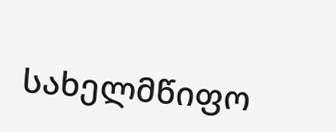სახელმწიფო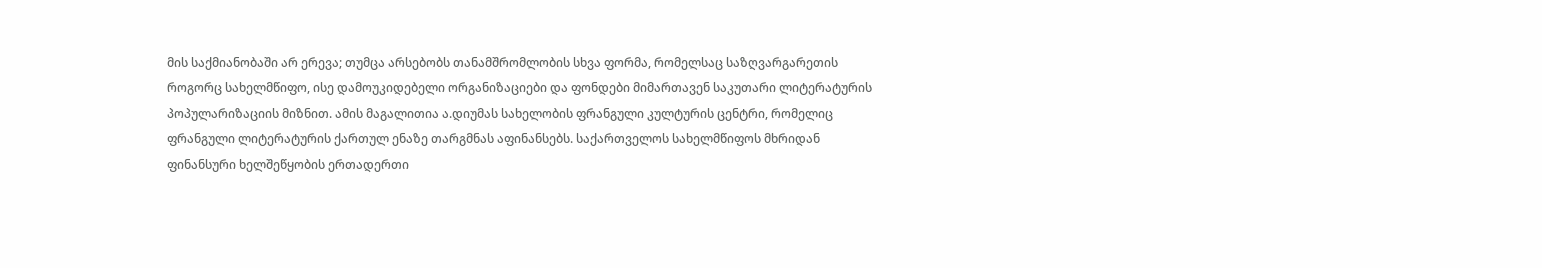მის საქმიანობაში არ ერევა; თუმცა არსებობს თანამშრომლობის სხვა ფორმა, რომელსაც საზღვარგარეთის როგორც სახელმწიფო, ისე დამოუკიდებელი ორგანიზაციები და ფონდები მიმართავენ საკუთარი ლიტერატურის პოპულარიზაციის მიზნით. ამის მაგალითია ა.დიუმას სახელობის ფრანგული კულტურის ცენტრი, რომელიც ფრანგული ლიტერატურის ქართულ ენაზე თარგმნას აფინანსებს. საქართველოს სახელმწიფოს მხრიდან ფინანსური ხელშეწყობის ერთადერთი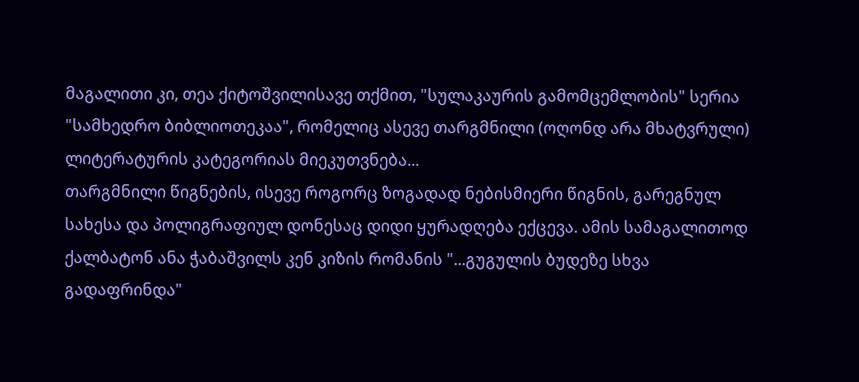მაგალითი კი, თეა ქიტოშვილისავე თქმით, "სულაკაურის გამომცემლობის" სერია "სამხედრო ბიბლიოთეკაა", რომელიც ასევე თარგმნილი (ოღონდ არა მხატვრული) ლიტერატურის კატეგორიას მიეკუთვნება...
თარგმნილი წიგნების, ისევე როგორც ზოგადად ნებისმიერი წიგნის, გარეგნულ სახესა და პოლიგრაფიულ დონესაც დიდი ყურადღება ექცევა. ამის სამაგალითოდ ქალბატონ ანა ჭაბაშვილს კენ კიზის რომანის "...გუგულის ბუდეზე სხვა გადაფრინდა"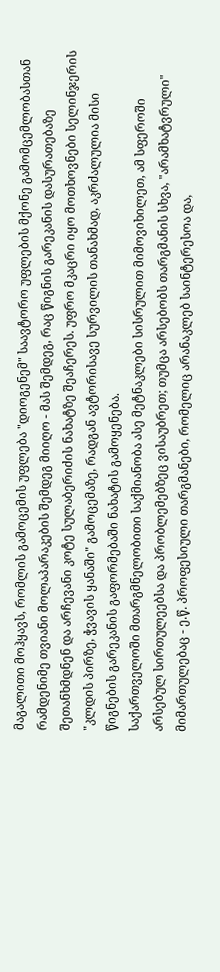მაგალითი მოჰყავს, რომლის გამოცემის უფლება "დიოგენემ" საავტორო უფლების მქონე გამომცემლობასთან რამდენიმე თვიანი მოლაპარაკების შემდეგ მიიღო - მას შემდეგ, რაც წიგნის გარეკანის დასურათებაზე შეთანხმდნენ და არჩევანი კოტე სულაბერიძის ნახატზე შეაჩერეს. უფრო მკაცრი იყო მოთხოვნები სელინჯერის "კლდის პირზე, ჭვავის ყანაში" გამოცემაზე, რადგან ავტორისავე სურვილის თანახმად, აკრძალულია მისი წიგნების გარეკანის გაფორმებაში ნახატის გამოყენება.
საქართველოში მთარგმნელობითი საქმიანობა ასე მეტნაკლები სისრულით მიმოვიხილეთ, ამ სფეროში არსებულ სირთულეებსა და პრობლემებზეც ვისაუბრეთ; თუმცა არსებობს თარგმანის სხვა, "არამხატვრული" მიმართულებაც - ე.წ. პროფესიული თარგმანები, რომელიც არანაკლებ საინტერესოა და,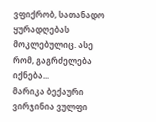ვფიქრობ, სათანადო ყურადღებას მოკლებულიც. ასე რომ, გაგრძელება იქნება...
მარიკა ბექაური
ვირჯინია ვულფი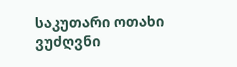საკუთარი ოთახი
ვუძღვნი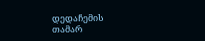დედაჩემის თამარ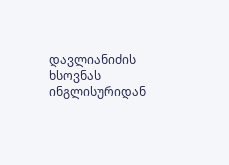დავლიანიძის ხსოვნას
ინგლისურიდან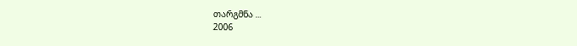თარგმნა ...
2006